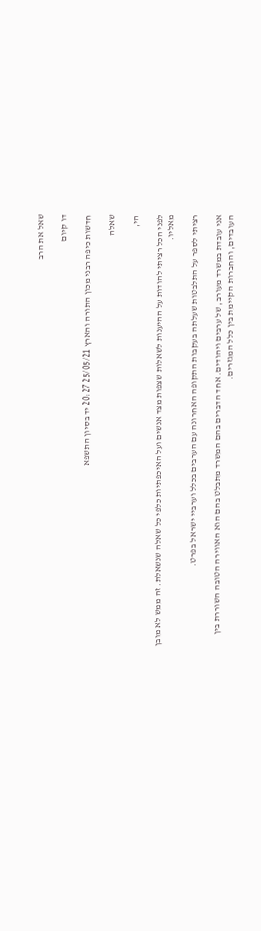שאל את הרב

דו קיום

חדשות כיפה רבני מכון התורה והארץ 25/05/21 20:27 יד בסיון התשפא

שאלה

הי,

לפני הכל רציתי להודות על ההיענות לשאלות שצפות מצד אנשים ועל האיכפתיות כלפי כל שאלה שנשאלת. זה ממש לא מובן מאליו.

רציתי לספר על התלבטות שעלתה בעקבות התקופה האחרונה עם הערבים בכלל וערביי ישראל בפרט.

אני עובדת במשרד מעורב, של ערבים ויהודים. אחד הדברים בהם המשרד מתבלט בהם הוא האווירה הטובה השוררת בין העובדים, והחברות הקיימת בין כלל המגזרים.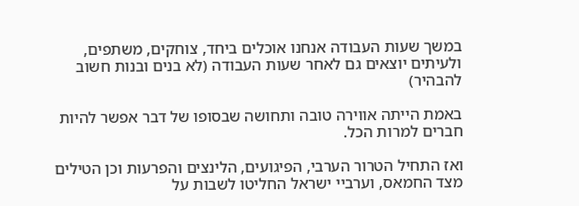במשך שעות העבודה אנחנו אוכלים ביחד, צוחקים, משתפים, ולעיתים יוצאים גם לאחר שעות העבודה (לא בנים ובנות חשוב להבהיר)

באמת הייתה אווירה טובה ותחושה שבסופו של דבר אפשר להיות חברים למרות הכל.

ואז התחיל הטרור הערבי, הפיגועים, הלינצים והפרעות וכן הטילים מצד החמאס, וערביי ישראל החליטו לשבות על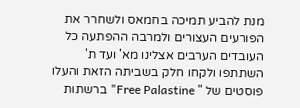מנת להביע תמיכה בחמאס ולשחרר את הפורעים העצורים ולמרבה ההפתעה כל העובדים הערבים אצלינו מא' ועד ת' השתתפו ולקחו חלק בשביתה הזאת והעלו פוסטים של " Free Palastine" ברשתות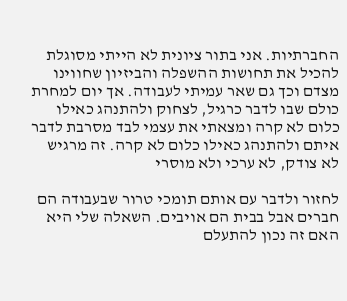החברתיות. אני בתור ציונית לא הייתי מסוגלת להכיל את תחושות ההשפלה והביזיון שחווינו מצדם וכך גם שאר עמיתי לעבודה. אך יום למחרת כולם שבו לדבר כרגיל, לצחוק ולהתנהג כאילו כלום לא קרה ומצאתי את עצמי לבד מסרבת לדבר איתם ולהתנהג כאילו כלום לא קרה. זה מרגיש לא צודק, לא ערכי ולא מוסרי

לחזור ולדבר עם אותם תומכי טרור שבעבודה הם חברים אבל בבית הם אויבים. השאלה שלי היא האם זה נכון להתעלם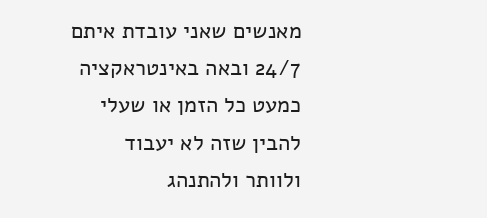מאנשים שאני עובדת איתם 24/7 ובאה באינטראקציה כמעט כל הזמן או שעלי להבין שזה לא יעבוד ולוותר ולהתנהג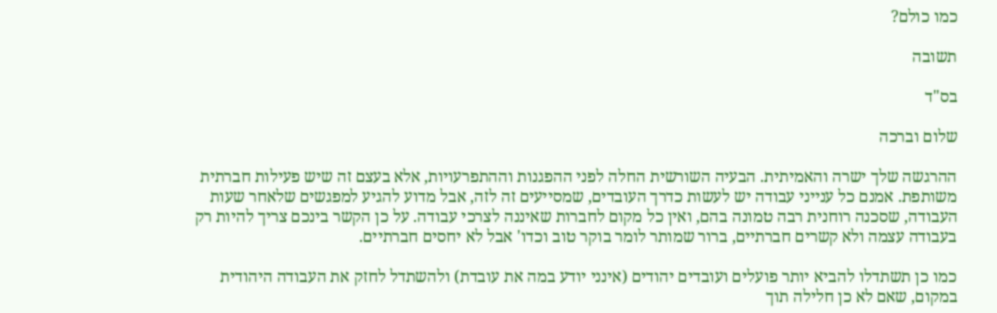כמו כולם?

תשובה

בס"ד

שלום וברכה

ההרגשה שלך ישרה והאמיתית. הבעיה השורשית החלה לפני ההפגנות וההתפרעויות, אלא בעצם זה שיש פעילות חברתית משותפת. אמנם כל ענייני עבודה יש לעשות כדרך העובדים, שמסייעים זה לזה, אבל מדוע להגיע למפגשים שלאחר שעות העבודה, שסכנה רוחנית רבה טמונה בהם, ואין כל מקום לחברות שאיננה לצרכי עבודה. על כן הקשר בינכם צריך להיות רק בעבודה עצמה ולא קשרים חברתיים, ברור שמותר לומר בוקר טוב וכדו' אבל לא יחסים חברתיים.

כמו כן תשתדלו להביא יותר פועלים ועובדים יהודים (אינני יודע במה את עובדת) ולהשתדל לחזק את העבודה היהודית במקום, שאם לא כן חלילה תוך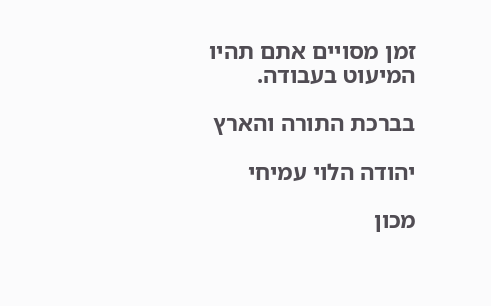זמן מסויים אתם תהיו המיעוט בעבודה.

בברכת התורה והארץ

יהודה הלוי עמיחי

מכון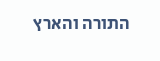התורה והארץ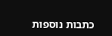כתבות נוספות